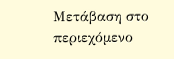Μετάβαση στο περιεχόμενο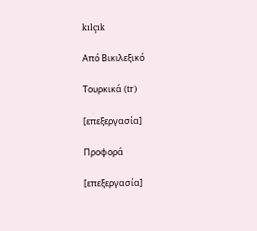kılçık

Από Βικιλεξικό

Τουρκικά (tr)

[επεξεργασία]

Προφορά

[επεξεργασία]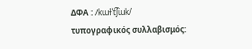ΔΦΑ : /kɯɫˈt͡ʃɯk/
τυπογραφικός συλλαβισμός: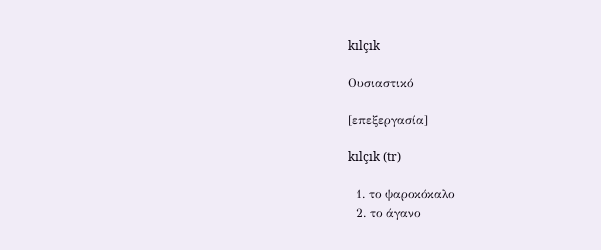kılçık

Ουσιαστικό

[επεξεργασία]

kılçık (tr)

  1. το ψαροκόκαλο
  2. το άγανο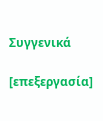Συγγενικά

[επεξεργασία]